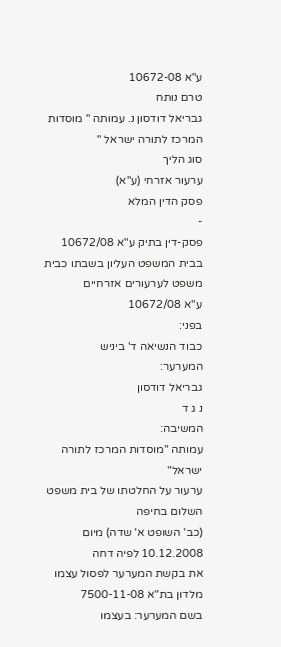ע"א 10672-08
טרם נותח
גבריאל דודסון נ. עמותה " מוסדות המרכז לתורה ישראל "
סוג הליך
ערעור אזרחי (ע"א)
פסק הדין המלא
-
פסק-דין בתיק ע"א 10672/08
בבית המשפט העליון בשבתו כבית משפט לערעורים אזרחיים
ע"א 10672/08
בפני:
כבוד הנשיאה ד' ביניש
המערער:
גבריאל דודסון
נ ג ד
המשיבה:
עמותה "מוסדות המרכז לתורה ישראל"
ערעור על החלטתו של בית משפט השלום בחיפה
(כב' השופט א' שדה) מיום 10.12.2008 לפיה דחה
את בקשת המערער לפסול עצמו מלדון בת"א 7500-11-08
בשם המערער: בעצמו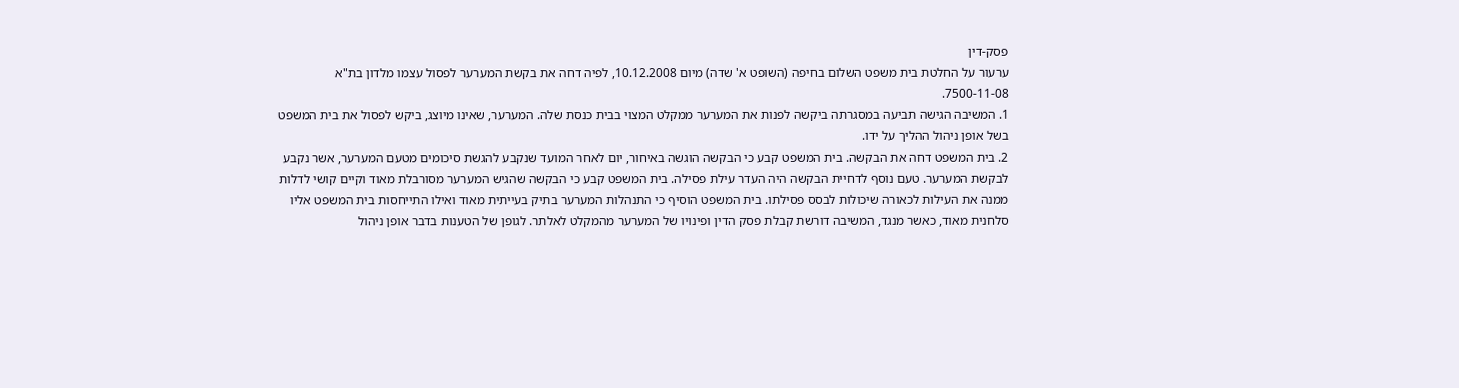פסק-דין
ערעור על החלטת בית משפט השלום בחיפה (השופט א' שדה) מיום 10.12.2008, לפיה דחה את בקשת המערער לפסול עצמו מלדון בת"א 7500-11-08.
1. המשיבה הגישה תביעה במסגרתה ביקשה לפנות את המערער ממקלט המצוי בבית כנסת שלה. המערער, שאינו מיוצג, ביקש לפסול את בית המשפט בשל אופן ניהול ההליך על ידו.
2. בית המשפט דחה את הבקשה. בית המשפט קבע כי הבקשה הוגשה באיחור, יום לאחר המועד שנקבע להגשת סיכומים מטעם המערער, אשר נקבע לבקשת המערער. טעם נוסף לדחיית הבקשה היה העדר עילת פסילה. בית המשפט קבע כי הבקשה שהגיש המערער מסורבלת מאוד וקיים קושי לדלות ממנה את העילות לכאורה שיכולות לבסס פסילתו. בית המשפט הוסיף כי התנהלות המערער בתיק בעייתית מאוד ואילו התייחסות בית המשפט אליו סלחנית מאוד, כאשר מנגד, המשיבה דורשת קבלת פסק הדין ופינויו של המערער מהמקלט לאלתר. לגופן של הטענות בדבר אופן ניהול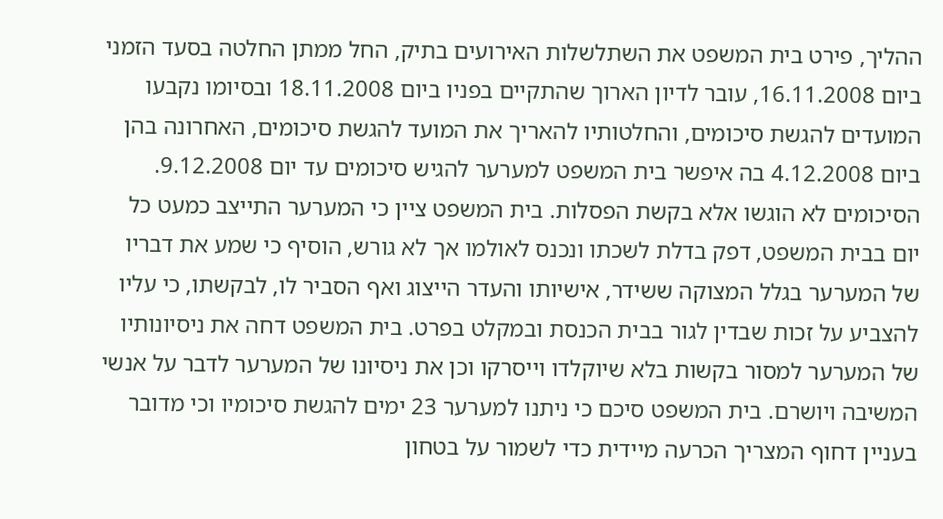ההליך, פירט בית המשפט את השתלשלות האירועים בתיק, החל ממתן החלטה בסעד הזמני ביום 16.11.2008, עובר לדיון הארוך שהתקיים בפניו ביום 18.11.2008 ובסיומו נקבעו המועדים להגשת סיכומים, והחלטותיו להאריך את המועד להגשת סיכומים, האחרונה בהן ביום 4.12.2008 בה איפשר בית המשפט למערער להגיש סיכומים עד יום 9.12.2008. הסיכומים לא הוגשו אלא בקשת הפסלות. בית המשפט ציין כי המערער התייצב כמעט כל יום בבית המשפט, דפק בדלת לשכתו ונכנס לאולמו אך לא גורש, הוסיף כי שמע את דבריו של המערער בגלל המצוקה ששידר, אישיותו והעדר הייצוג ואף הסביר לו, לבקשתו, כי עליו להצביע על זכות שבדין לגור בבית הכנסת ובמקלט בפרט. בית המשפט דחה את ניסיונותיו של המערער למסור בקשות בלא שיוקלדו וייסרקו וכן את ניסיונו של המערער לדבר על אנשי המשיבה ויושרם. בית המשפט סיכם כי ניתנו למערער 23 ימים להגשת סיכומיו וכי מדובר בעניין דחוף המצריך הכרעה מיידית כדי לשמור על בטחון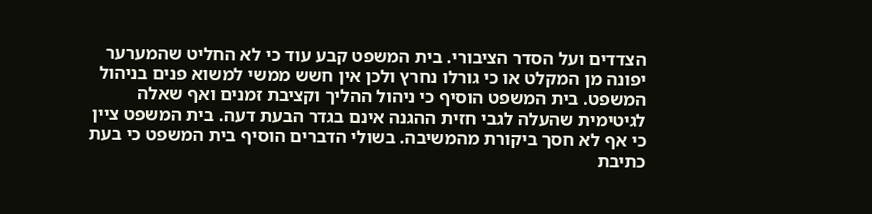הצדדים ועל הסדר הציבורי. בית המשפט קבע עוד כי לא החליט שהמערער יפונה מן המקלט או כי גורלו נחרץ ולכן אין חשש ממשי למשוא פנים בניהול המשפט. בית המשפט הוסיף כי ניהול ההליך וקציבת זמנים ואף שאלה לגיטימית שהעלה לגבי חזית ההגנה אינם בגדר הבעת דעה. בית המשפט ציין כי אף לא חסך ביקורת מהמשיבה. בשולי הדברים הוסיף בית המשפט כי בעת כתיבת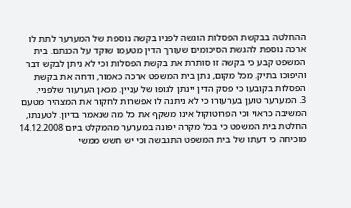ההחלטה בבקשת הפסלות הוגשה לפניו בקשה נוספת של המערער לתת לו ארכה נוספת להגשת הסיכומים שעורך הדין מטעמו שוקד על הכנתם. בית המשפט קבע כי בקשה זו סותרת את בקשת הפסלות וכי לא ניתן לבקש דבר והיפוכו בתיק. מכל מקום, נתן בית המשפט ארכה כאמור, ודחה את בקשת הפסלות בקובעו כי פסק הדין יינתן לגופו של עניין. מכאן הערעור שלפניי.
3. המערער טוען בערעורו כי לא ניתנה לו אפשרות לחקור את המצהיר מטעם המשיבה כראוי וכי הפרוטוקול אינו משקף את כל מה שנאמר בדיון. לטענתו, החלטת בית המשפט כי בכל מקרה יפונה במערער מהמקלט ביום 14.12.2008 מוכיחה כי דעתו של בית המשפט התגבשה וכי יש חשש ממשי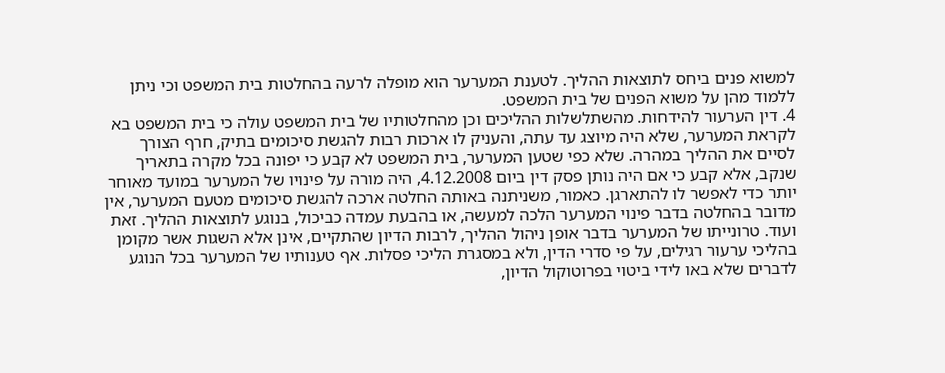למשוא פנים ביחס לתוצאות ההליך. לטענת המערער הוא מופלה לרעה בהחלטות בית המשפט וכי ניתן ללמוד מהן על משוא הפנים של בית המשפט.
4. דין הערעור להידחות. מהשתלשלות ההליכים וכן מהחלטותיו של בית המשפט עולה כי בית המשפט בא לקראת המערער, שלא היה מיוצג עד עתה, והעניק לו ארכות רבות להגשת סיכומים בתיק, חרף הצורך לסיים את ההליך במהרה. שלא כפי שטען המערער, בית המשפט לא קבע כי יפונה בכל מקרה בתאריך שנקב, אלא קבע כי אם היה נותן פסק דין ביום 4.12.2008, היה מורה על פינויו של המערער במועד מאוחר יותר כדי לאפשר לו להתארגן. כאמור, משניתנה באותה החלטה ארכה להגשת סיכומים מטעם המערער, אין מדובר בהחלטה בדבר פינוי המערער הלכה למעשה, או בהבעת עמדה כביכול, בנוגע לתוצאות ההליך. זאת ועוד. טרונייתו של המערער בדבר אופן ניהול ההליך, לרבות הדיון שהתקיים, אינן אלא השגות אשר מקומן בהליכי ערעור רגילים, על פי סדרי הדין, ולא במסגרת הליכי פסלות. אף טענותיו של המערער בכל הנוגע לדברים שלא באו לידי ביטוי בפרוטוקול הדיון,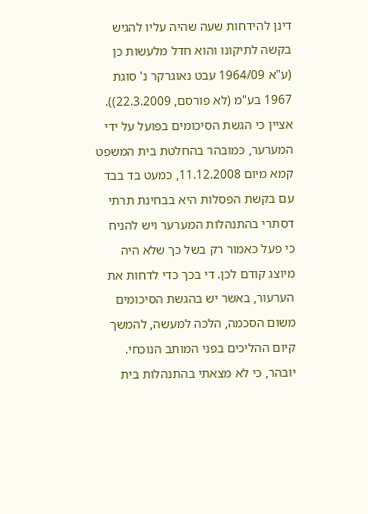דינן להידחות שעה שהיה עליו להגיש בקשה לתיקונו והוא חדל מלעשות כן (ע"א 1964/09 עבט נאוגרקר נ' סוגת 1967 בע"מ (לא פורסם, 22.3.2009)). אציין כי הגשת הסיכומים בפועל על ידי המערער, כמובהר בהחלטת בית המשפט קמא מיום 11.12.2008, כמעט בד בבד עם בקשת הפסלות היא בבחינת תרתי דסתרי בהתנהלות המערער ויש להניח כי פעל כאמור רק בשל כך שלא היה מיוצג קודם לכן. די בכך כדי לדחות את הערעור, באשר יש בהגשת הסיכומים משום הסכמה, הלכה למעשה, להמשך קיום ההליכים בפני המותב הנוכחי. יובהר, כי לא מצאתי בהתנהלות בית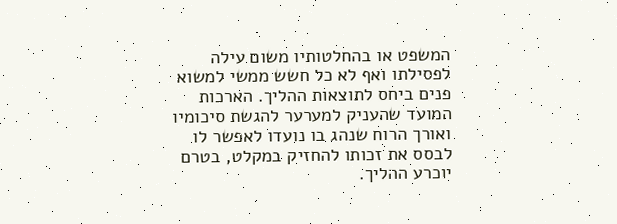המשפט או בהחלטותיו משום עילה לפסילתו ואף לא כל חשש ממשי למשוא פנים ביחס לתוצאות ההליך. הארכות המועד שהעניק למערער להגשת סיכומיו ואורך הרוח שנהג בו נועדו לאפשר לו לבסס את זכותו להחזיק במקלט, בטרם יוכרע ההליך.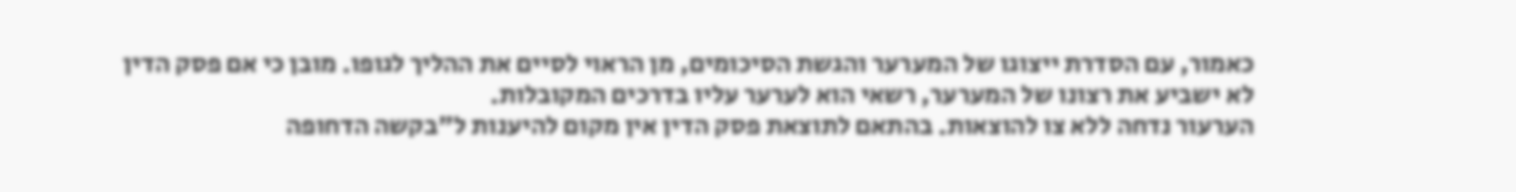כאמור, עם הסדרת ייצוגו של המערער והגשת הסיכומים, מן הראוי לסיים את ההליך לגופו. מובן כי אם פסק הדין לא ישביע את רצונו של המערער, רשאי הוא לערער עליו בדרכים המקובלות.
הערעור נדחה ללא צו להוצאות. בהתאם לתוצאת פסק הדין אין מקום להיענות ל"בקשה הדחופה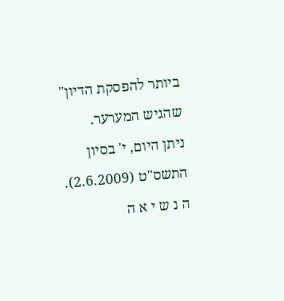ביותר להפסקת הדיון" שהגיש המערער.
ניתן היום, י' בסיון התשס"ט (2.6.2009).
ה נ ש י א ה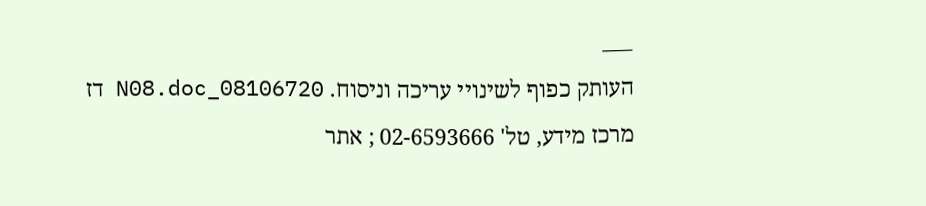___
העותק כפוף לשינויי עריכה וניסוח. 08106720_N08.doc דז
מרכז מידע, טל' 02-6593666 ; אתר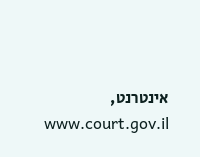אינטרנט, www.court.gov.il